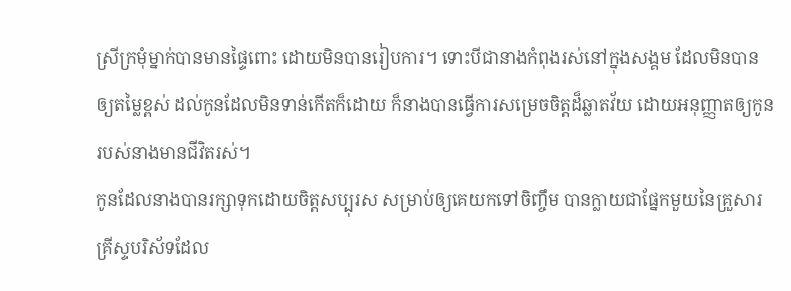ស្រីក្រមុំម្នាក់បានមានផ្ទៃពោះ ដោយមិនបានរៀបការ។ ទោះបីជានាងកំពុងរស់នៅក្នុងសង្គម ដែលមិនបានឲ្យតម្លៃខ្ពស់ ដល់កូនដែលមិនទាន់កើតក៏ដោយ ក៏នាងបានធ្វើការសម្រេចចិត្តដ៏ឆ្លាតវ័យ ដោយអនុញ្ញាតឲ្យកូនរបស់នាងមានជីវិតរស់។
កូនដែលនាងបានរក្សាទុកដោយចិត្តសប្បុរស សម្រាប់ឲ្យគេយកទៅចិញ្ចឹម បានក្លាយជាផ្នែកមួយនៃគ្រួសារគ្រីស្ទបរិស័ទដែល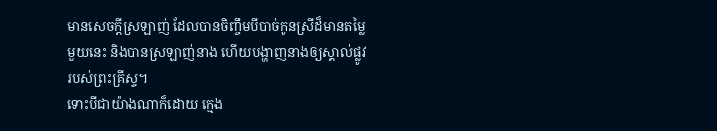មានសេចក្តីស្រឡាញ់ ដែលបានចិញ្ចឹមបីបាច់កូនស្រីដ៏មានតម្លៃមួយនេះ និងបានស្រឡាញ់នាង ហើយបង្ហាញនាងឲ្យស្គាល់ផ្លូវរបស់ព្រះគ្រីស្ទ។
ទោះបីជាយ៉ាងណាក៏ដោយ ក្មេង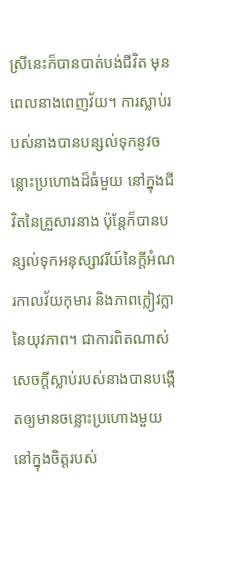ស្រីនេះក៏បានបាត់បង់ជីវិត មុនពេលនាងពេញវ័យ។ ការស្លាប់របស់នាងបានបន្សល់ទុកនូវចន្លោះប្រហោងដ៏ធំមួយ នៅក្នុងជីវិតនៃគ្រួសារនាង ប៉ុន្តែក៏បានបន្សល់ទុកអនុស្សាវរីយ៍នៃក្តីអំណរកាលវ័យកុមារ និងភាពក្លៀវក្លានៃយុវភាព។ ជាការពិតណាស់ សេចក្តីស្លាប់របស់នាងបានបង្កើតឲ្យមានចន្លោះប្រហោងមួយ នៅក្នុងចិត្តរបស់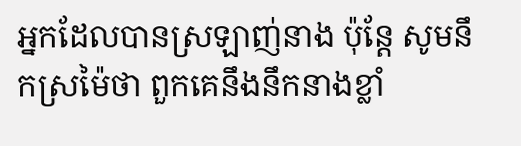អ្នកដែលបានស្រឡាញ់នាង ប៉ុន្តែ សូមនឹកស្រម៉ៃថា ពួកគេនឹងនឹកនាងខ្លាំ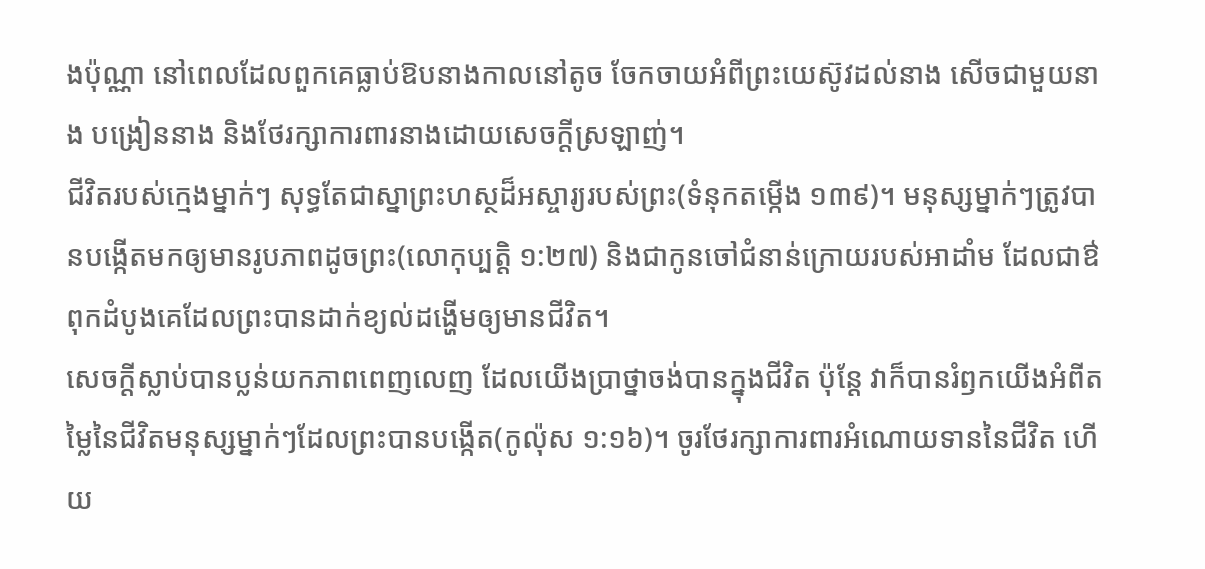ងប៉ុណ្ណា នៅពេលដែលពួកគេធ្លាប់ឱបនាងកាលនៅតូច ចែកចាយអំពីព្រះយេស៊ូវដល់នាង សើចជាមួយនាង បង្រៀននាង និងថែរក្សាការពារនាងដោយសេចក្តីស្រឡាញ់។
ជីវិតរបស់ក្មេងម្នាក់ៗ សុទ្ធតែជាស្នាព្រះហស្ថដ៏អស្ចារ្យរបស់ព្រះ(ទំនុកតម្កើង ១៣៩)។ មនុស្សម្នាក់ៗត្រូវបានបង្កើតមកឲ្យមានរូបភាពដូចព្រះ(លោកុប្បត្តិ ១:២៧) និងជាកូនចៅជំនាន់ក្រោយរបស់អាដាំម ដែលជាឳពុកដំបូងគេដែលព្រះបានដាក់ខ្យល់ដង្ហើមឲ្យមានជីវិត។
សេចក្តីស្លាប់បានប្លន់យកភាពពេញលេញ ដែលយើងប្រាថ្នាចង់បានក្នុងជីវិត ប៉ុន្តែ វាក៏បានរំឭកយើងអំពីតម្លៃនៃជីវិតមនុស្សម្នាក់ៗដែលព្រះបានបង្កើត(កូល៉ុស ១:១៦)។ ចូរថែរក្សាការពារអំណោយទាននៃជីវិត ហើយ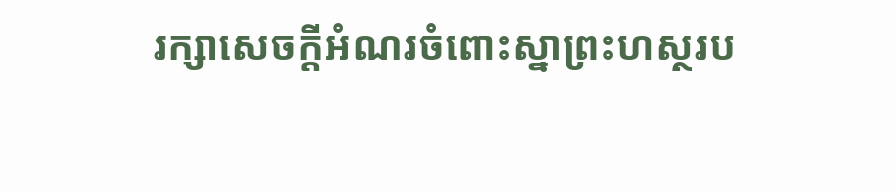រក្សាសេចក្តីអំណរចំពោះស្នាព្រះហស្ថរប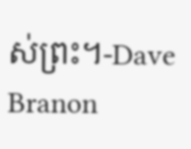ស់ព្រះ។-Dave Branon